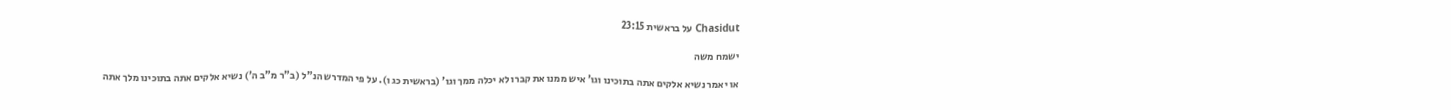Chasidut על בראשית 23:15

ישמח משה

או יאמר נשיא אלקים אתה בתוכינו וגו' איש ממנו את קברו לא יכלה ממך וגו' (בראשית כג ו). על פי המדרש הנ"ל (ב"ר מ"ב ה') נשיא אלקים אתה בתוכינו מלך אתה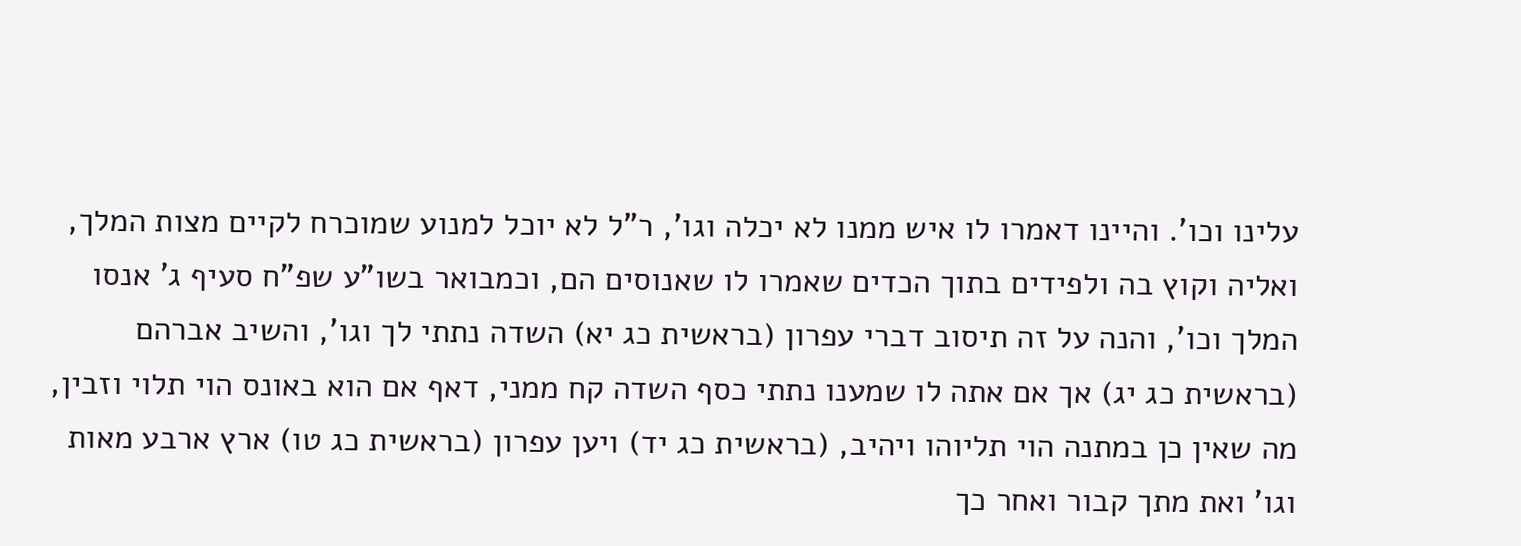עלינו וכו'. והיינו דאמרו לו איש ממנו לא יכלה וגו', ר"ל לא יוכל למנוע שמוכרח לקיים מצות המלך, ואליה וקוץ בה ולפידים בתוך הכדים שאמרו לו שאנוסים הם, וכמבואר בשו"ע שפ"ח סעיף ג' אנסו המלך וכו', והנה על זה תיסוב דברי עפרון (בראשית כג יא) השדה נתתי לך וגו', והשיב אברהם (בראשית כג יג) אך אם אתה לו שמענו נתתי כסף השדה קח ממני, דאף אם הוא באונס הוי תלוי וזבין, מה שאין כן במתנה הוי תליוהו ויהיב, (בראשית כג יד) ויען עפרון (בראשית כג טו) ארץ ארבע מאות וגו' ואת מתך קבור ואחר כך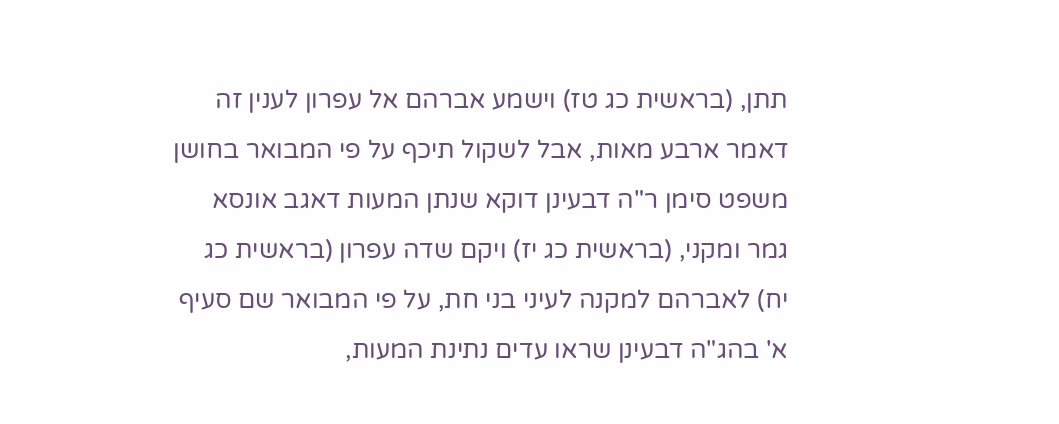תתן, (בראשית כג טז) וישמע אברהם אל עפרון לענין זה דאמר ארבע מאות, אבל לשקול תיכף על פי המבואר בחושן משפט סימן ר"ה דבעינן דוקא שנתן המעות דאגב אונסא גמר ומקני, (בראשית כג יז) ויקם שדה עפרון (בראשית כג יח) לאברהם למקנה לעיני בני חת, על פי המבואר שם סעיף א' בהג"ה דבעינן שראו עדים נתינת המעות,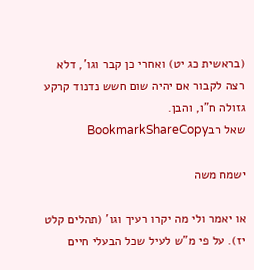(בראשית כג יט) ואחרי כן קבר וגו', דלא רצה לקבור אם יהיה שום חשש נדנוד קרקע גזולה ח"ו, והבן.
שאל רבBookmarkShareCopy

ישמח משה

או יאמר ולי מה יקרו רעיך וגו' (תהלים קלט יז). על פי מ"ש לעיל שכל הבעלי חיים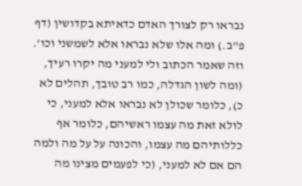נבראו רק לצורך האדם כדאיתא בקדושין (דף פ"ב.) ומה אלו שלא נבראו אלא לשמשני וכו'. וזה שאמר הכתוב ולי למעני מה יקרו רעיך, (ומה לשון הגדלה, כמו רב טובך, תהלים לא כ), כלומר שכולן לא נבראו אלא למעני, כי לולא זאת מה עצמו ראשיהם, כלומר אף כללותיהם מה עצמו, והכונה על על מה ולמה הם אם לא למעני, (כי לפעמים מצינו מה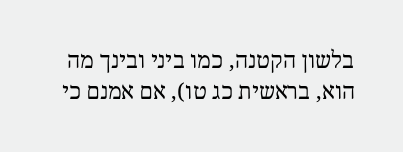בלשון הקטנה, כמו ביני ובינך מה הוא, בראשית כג טו), אם אמנם כי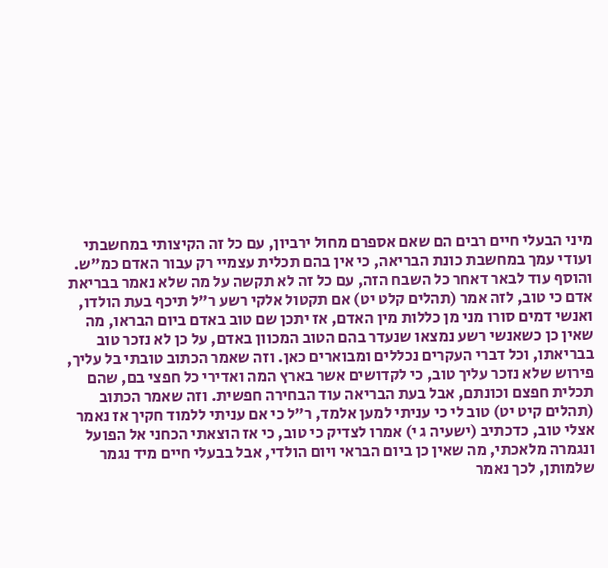מיני הבעלי חיים רבים הם שאם אספרם מחול ירביון, עם כל זה הקיצותי במחשבתי ועודי עמך במחשבת כונת הבריאה, כי אין בהם תכלית עצמיי רק עבור האדם כמ"ש. והוסף עוד לבאר דאחר כל השבח הזה, עם כל זה לא תקשה על מה שלא נאמר בבריאת אדם כי טוב, לזה אמר (תהלים קלט יט) אם תקטול אלקי רשע ר"ל תיכף בעת הולדו, ואנשי דמים סורו מני מן כללות מין האדם, אז יתכן שם טוב באדם ביום הבראו, מה שאין כן כשאנשי רשע נמצאו שנעדר בהם הטוב המכוון באדם, על כן לא נזכר טוב בבריאתו, וכל דברי העקרים נכללים ומבוארים כאן. וזה שאמר הכתוב טובתי בל עליך, פירוש שלא נזכר עליך טוב, כי לקדושים אשר בארץ המה ואדירי כל חפצי בם, שהם תכלית חפצם וכונתם, אבל בעת הבריאה עוד הבחירה חפשית. וזה שאמר הכתוב (תהלים קיט יט) טוב לי כי עניתי למען אלמד, ר"ל כי אם עניתי ללמוד חקיך אז נאמר אצלי טוב, כדכתיב (ישעיה ג י) אמרו לצדיק כי טוב, כי אז הוצאתי הכחני אל הפועל ונגמרה מלאכתי, מה שאין כן ביום הבראי ויום הולדי, אבל בבעלי חיים מיד נגמר שלמותן, לכך נאמר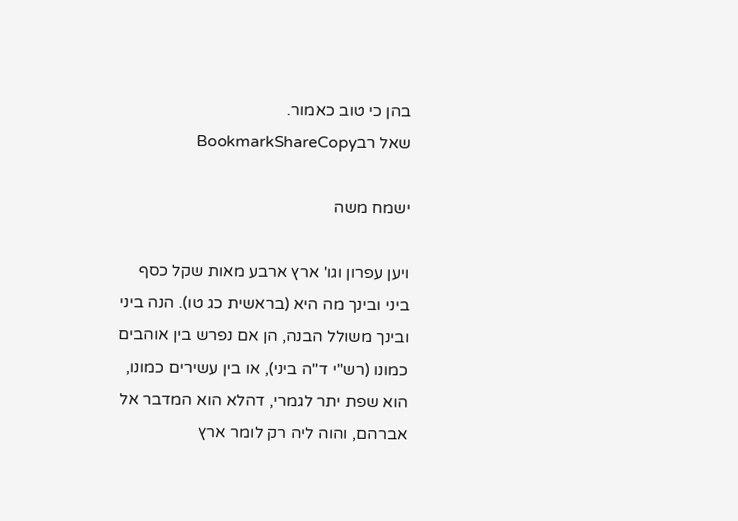בהן כי טוב כאמור.
שאל רבBookmarkShareCopy

ישמח משה

ויען עפרון וגו' ארץ ארבע מאות שקל כסף ביני ובינך מה היא (בראשית כג טו). הנה ביני ובינך משולל הבנה, הן אם נפרש בין אוהבים כמונו (רש"י ד"ה ביני), או בין עשירים כמונו, הוא שפת יתר לגמרי, דהלא הוא המדבר אל אברהם, והוה ליה רק לומר ארץ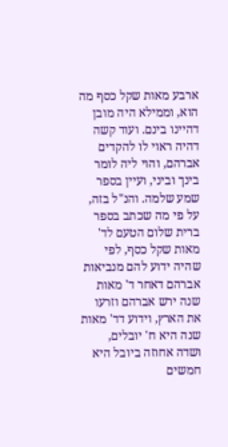ארבע מאות שקל כסף מה הוא, וממילא היה מובן דהיינו בינם. ועוד קשה דהיה ראוי לו להקדים אברהם, והוי ליה לומר בינך וביני, ועיין בספר שמע שלמה. והנ"ל בזה, על פי מה שכתב בספר ברית שלום הטעם לד' מאות שקל כסף, לפי שהיה ידוע להם מנביאות אברהם דאחר ד' מאות שנה ירש אברהם וזרעו את הארץ, וידוע דד' מאות שנה היא ח' יובלים, ושדה אחוזה ביובל היא חמשים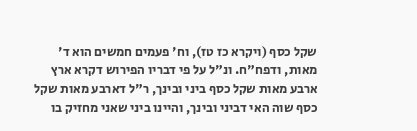שקל כסף (ויקרא כז טז), וח' פעמים חמשים הוא ד' מאות, ודפח"ח. ונ"ל על פי דבריו הפירוש דקרא ארץ ארבע מאות שקל כסף ביני ובינך, ר"ל דארבע מאות שקל כסף שוה האי דביני ובינך, והיינו ביני שאני מחזיק בו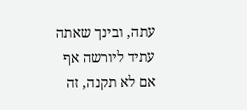עתה, ובינך שאתה עתיד ליורשה אף אם לא תקנה, זה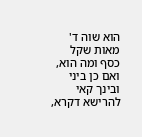הוא שוה ד' מאות שקל כסף ומה הוא, ואם כן ביני ובינך קאי להרישא דקרא,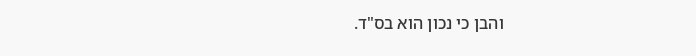והבן כי נכון הוא בס"ד.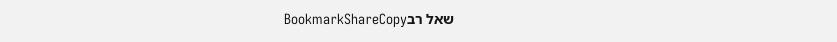שאל רבBookmarkShareCopy